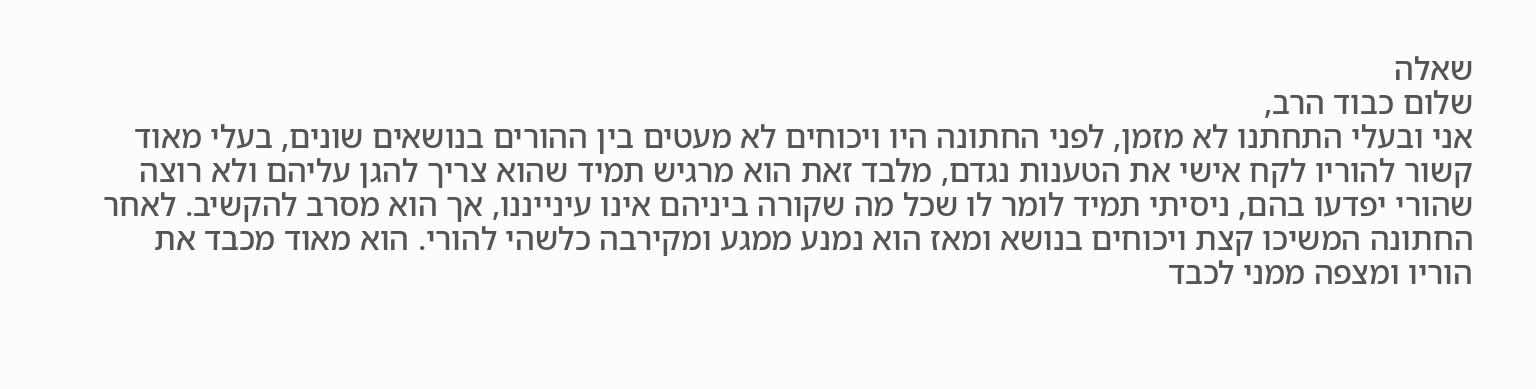שאלה
שלום כבוד הרב,
אני ובעלי התחתנו לא מזמן, לפני החתונה היו ויכוחים לא מעטים בין ההורים בנושאים שונים, בעלי מאוד קשור להוריו לקח אישי את הטענות נגדם, מלבד זאת הוא מרגיש תמיד שהוא צריך להגן עליהם ולא רוצה שהורי יפדעו בהם, ניסיתי תמיד לומר לו שכל מה שקורה ביניהם אינו עינייננו, אך הוא מסרב להקשיב. לאחר החתונה המשיכו קצת ויכוחים בנושא ומאז הוא נמנע ממגע ומקירבה כלשהי להורי. הוא מאוד מכבד את הוריו ומצפה ממני לכבד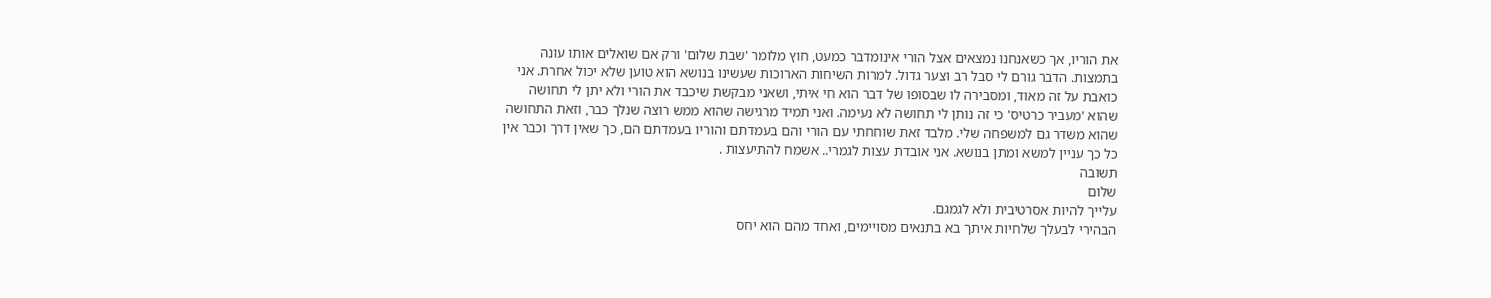את הוריו, אך כשאנחנו נמצאים אצל הורי אינומדבר כמעט, חוץ מלומר 'שבת שלום' ורק אם שואלים אותו עונה בתמצות. הדבר גורם לי סבל רב וצער גדול. למרות השיחות הארוכות שעשינו בנושא הוא טוען שלא יכול אחרת. אני כואבת על זה מאוד, ומסבירה לו שבסופו של דבר הוא חי איתי, ושאני מבקשת שיכבד את הורי ולא יתן לי תחושה שהוא 'מעביר כרטיס' כי זה נותן לי תחושה לא נעימה. ואני תמיד מרגישה שהוא ממש רוצה שנלך כבר, וזאת התחושה שהוא משדר גם למשפחה שלי. מלבד זאת שוחחתי עם הורי והם בעמדתם והוריו בעמדתם הם, כך שאין דרך וכבר אין כל כך עניין למשא ומתן בנושא. אני אובדת עצות לגמרי.. אשמח להתיעצות .
תשובה
שלום
עלייך להיות אסרטיבית ולא לגמגם.
הבהירי לבעלך שלחיות איתך בא בתנאים מסויימים, ואחד מהם הוא יחס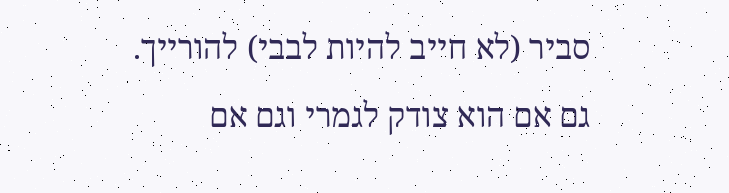סביר (לא חייב להיות לבבי) להורייך.
גם אם הוא צודק לגמרי וגם אם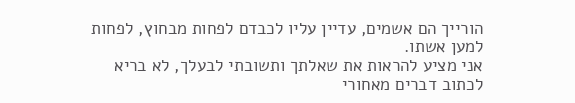הורייך הם אשמים, עדיין עליו לכבדם לפחות מבחוץ, לפחות למען אשתו.
אני מציע להראות את שאלתך ותשובתי לבעלך, לא בריא לכתוב דברים מאחורי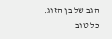הגב של בן הזוג.
כל טוב